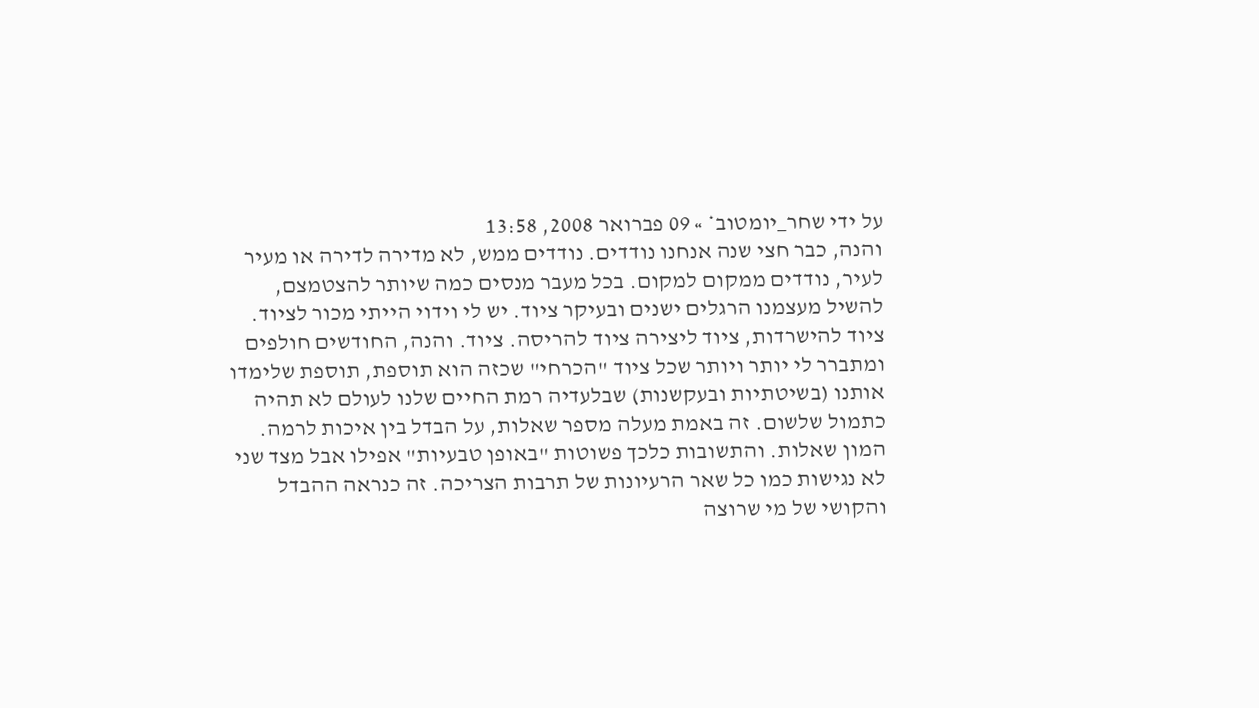על ידי שחר_יומטוב* » 09 פברואר 2008, 13:58
והנה, כבר חצי שנה אנחנו נודדים. נודדים ממש, לא מדירה לדירה או מעיר לעיר, נודדים ממקום למקום. בכל מעבר מנסים כמה שיותר להצטמצם, להשיל מעצמנו הרגלים ישנים ובעיקר ציוד. יש לי וידוי הייתי מכור לציוד. ציוד להישרדות, ציוד ליצירה ציוד להריסה. ציוד. והנה, החודשים חולפים ומתברר לי יותר ויותר שכל ציוד "הכרחי" שכזה הוא תוספת, תוספת שלימדו אותנו (בשיטתיות ובעקשנות) שבלעדיה רמת החיים שלנו לעולם לא תהיה כתמול שלשום. זה באמת מעלה מספר שאלות, על הבדל בין איכות לרמה. המון שאלות. והתשובות כלכך פשוטות "באופן טבעיות" אפילו אבל מצד שני לא נגישות כמו כל שאר הרעיונות של תרבות הצריכה. זה כנראה ההבדל והקושי של מי שרוצה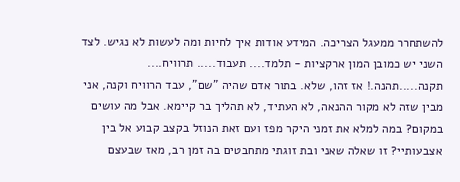להשתחרר ממעגל הצריכה. המידע אודות איך לחיות ומה לעשות לא נגיש. לצד השני יש כמובן המון ארקציות - תלמד.... תעבוד..... תרוויח.... תקנה.....תהנה.! אז זהו, שלא. בתור אדם שהיה "שם", עבד הרוויח וקנה, אני מבין שזה לא מקור ההנאה, לא העתיד, לא תהליך בר קיימא. אבל מה עושים במקום? במה למלא את זמני היקר מפז ועם זאת הנוזל בקצב קבוע אל בין אצבעותיי? זו שאלה שאני ובת זוגתי מתחבטים בה זמן רב, מאז שבעצם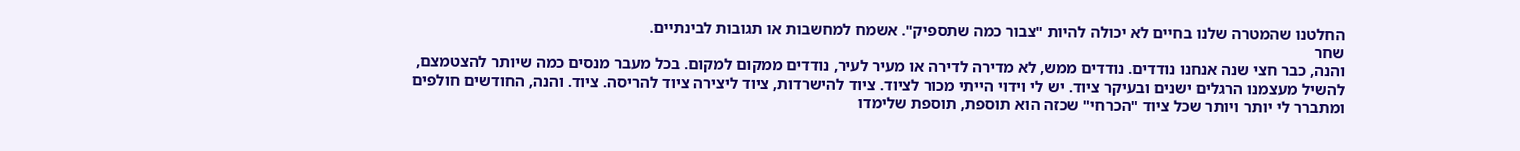החלטנו שהמטרה שלנו בחיים לא יכולה להיות "צבור כמה שתספיק". אשמח למחשבות או תגובות לבינתיים.
שחר
והנה, כבר חצי שנה אנחנו נודדים. נודדים ממש, לא מדירה לדירה או מעיר לעיר, נודדים ממקום למקום. בכל מעבר מנסים כמה שיותר להצטמצם, להשיל מעצמנו הרגלים ישנים ובעיקר ציוד. יש לי וידוי הייתי מכור לציוד. ציוד להישרדות, ציוד ליצירה ציוד להריסה. ציוד. והנה, החודשים חולפים ומתברר לי יותר ויותר שכל ציוד "הכרחי" שכזה הוא תוספת, תוספת שלימדו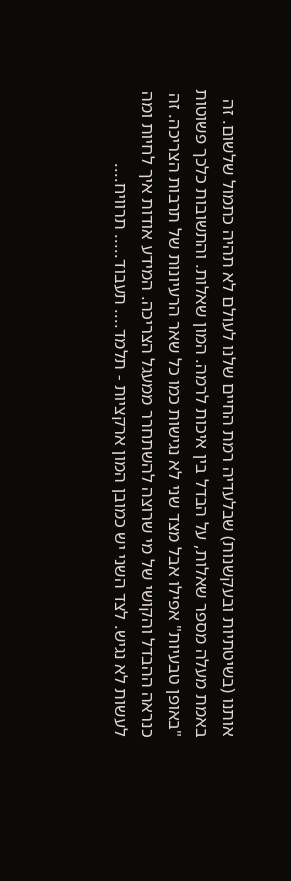אותנו (בשיטתיות ובעקשנות) שבלעדיה רמת החיים שלנו לעולם לא תהיה כתמול שלשום. זה באמת מעלה מספר שאלות, על הבדל בין איכות לרמה. המון שאלות. והתשובות כלכך פשוטות "באופן טבעיות" אפילו אבל מצד שני לא נגישות כמו כל שאר הרעיונות של תרבות הצריכה. זה כנראה ההבדל והקושי של מי שרוצה להשתחרר ממעגל הצריכה. המידע אודות איך לחיות ומה לעשות לא נגיש. לצד השני יש כמובן המון ארקציות - תלמד.... תעבוד..... תרוויח....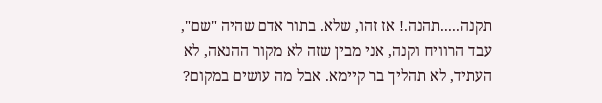תקנה.....תהנה.! אז זהו, שלא. בתור אדם שהיה "שם", עבד הרוויח וקנה, אני מבין שזה לא מקור ההנאה, לא העתיד, לא תהליך בר קיימא. אבל מה עושים במקום?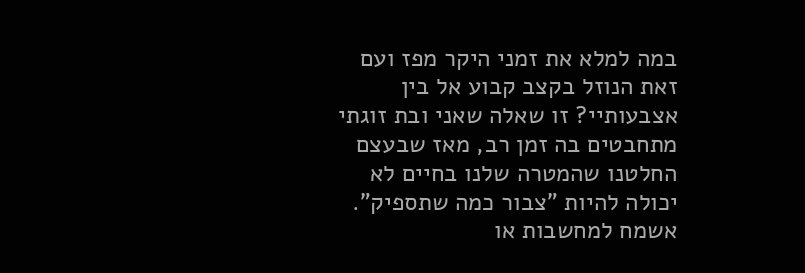במה למלא את זמני היקר מפז ועם זאת הנוזל בקצב קבוע אל בין אצבעותיי? זו שאלה שאני ובת זוגתי מתחבטים בה זמן רב, מאז שבעצם החלטנו שהמטרה שלנו בחיים לא יכולה להיות "צבור כמה שתספיק". אשמח למחשבות או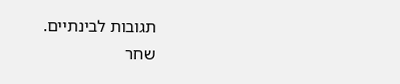תגובות לבינתיים.
שחר